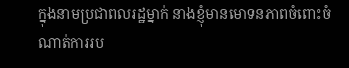ក្នុងនាមប្រជាពលរដ្ឋម្នាក់ នាងខ្ញុំមានមោទនភាពចំពោះចំណាត់ការរប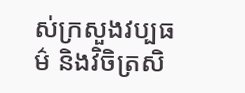ស់ក្រសួងវប្បធម៌ និងវិចិត្រសិ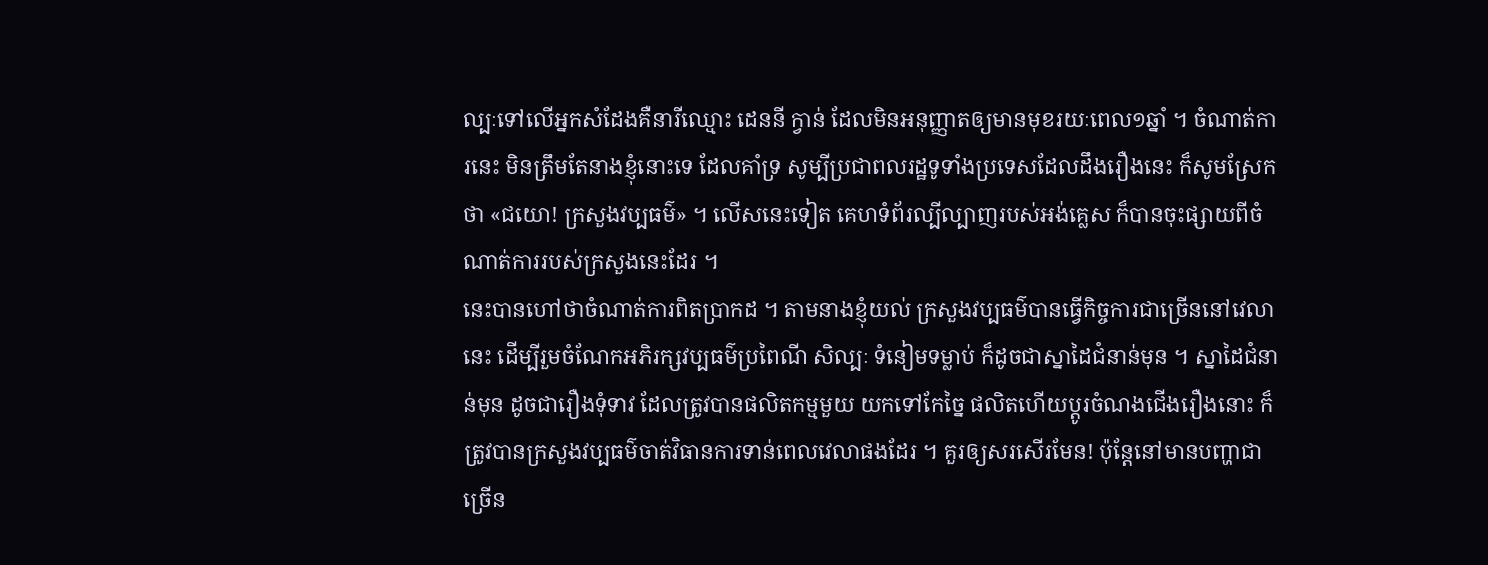ល្បៈទៅលើអ្នកសំដែងគឺនារីឈ្មោះ ដេននី ក្វាន់ ដែលមិនអនុញ្ញាតឲ្យមានមុខរយៈពេល១ឆ្នាំ ។ ចំណាត់ការនេះ មិនត្រឹមតែនាងខ្ញុំនោះទេ ដែលគាំទ្រ សូម្បីប្រជាពលរដ្ឋទូទាំងប្រទេសដែលដឹងរឿងនេះ ក៏សូមស្រែកថា «ជយោ! ក្រសួងវប្បធម៌» ។ លើសនេះទៀត គេហទំព័រល្បីល្បាញរបស់អង់គ្លេស ក៏បានចុះផ្សាយពីចំណាត់ការរបស់ក្រសួងនេះដែរ ។
នេះបានហៅថាចំណាត់ការពិតប្រាកដ ។ តាមនាងខ្ញុំយល់ ក្រសួងវប្បធម៌បានធ្វើកិច្ចការជាច្រើននៅវេលានេះ ដើម្បីរួមចំណែកអភិរក្សវប្បធម៌ប្រពៃណី សិល្បៈ ទំនៀមទម្លាប់ ក៏ដូចជាស្នាដៃជំនាន់មុន ។ ស្នាដៃជំនាន់មុន ដូចជារឿងទុំទាវ ដែលត្រូវបានផលិតកម្មមួយ យកទៅកែច្នៃ ផលិតហើយប្តូរចំណងជើងរឿងនោះ ក៏ត្រូវបានក្រសួងវប្បធម៌ចាត់វិធានការទាន់ពេលវេលាផងដែរ ។ គួរឲ្យសរសើរមែន! ប៉ុន្តែនៅមានបញ្ហាជាច្រើន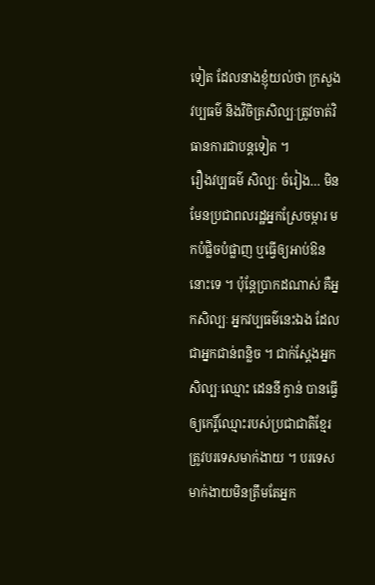ទៀត ដែលនាងខ្ញុំយល់ថា ក្រសួងវប្បធម៌ និងវិចិត្រសិល្បៈត្រូវចាត់វិធានការជាបន្តទៀត ។
រឿងវប្បធម៌ សិល្បៈ ចំរៀង… មិនមែនប្រជាពលរដ្ឋអ្នកស្រែចម្ការ មកបំផ្លិចបំផ្លាញ ឬធ្វើឲ្យអាប់ឱននោះទេ ។ ប៉ុន្តែប្រាកដណាស់ គឺអ្នកសិល្បៈ អ្នកវប្បធម៌នេះឯង ដែលជាអ្នកជាន់ពន្លិច ។ ជាក់ស្តែងអ្នកសិល្បៈឈ្មោះ ដេននី ក្វាន់ បានធ្វើឲ្យកេរ្តិ៍ឈ្មោះរបស់ប្រជាជាតិខ្មែរត្រូវបរទេសមាក់ងាយ ។ បរទេសមាក់ងាយមិនត្រឹមតែអ្នក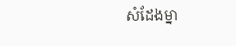សំដែងម្នា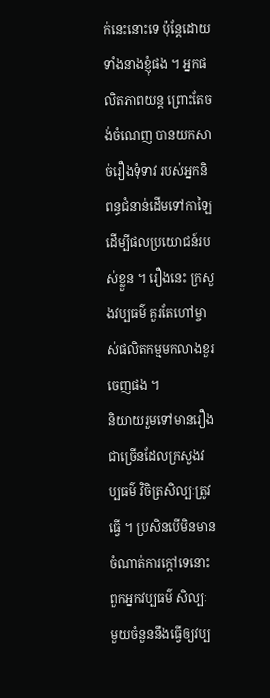ក់នេះនោះទេ ប៉ុន្តែដោយទាំងនាងខ្ញុំផង ។ អ្នកផលិតភាពយន្ត ព្រោះតែចង់ចំណេញ បានយកសាច់រឿងទុំទាវ របស់អ្នកនិពន្ធជំនាន់ដើមទៅកាឡៃ ដើម្បីផលប្រយោជន៍របស់ខ្លួន ។ រឿងនេះ ក្រសួងវប្បធម៌ គួរតែហៅម្ចាស់ផលិតកម្មមកលាងខួរចេញផង ។
និយាយរួមទៅមានរឿងជាច្រើនដែលក្រសួងវប្បធម៌ វិចិត្រសិល្បៈត្រូវធ្វើ ។ ប្រសិនបើមិនមានចំណាត់ការក្តៅទេនោះ ពួកអ្នកវប្បធម៌ សិល្បៈ មួយចំនួននឹងធ្វើឲ្យវប្ប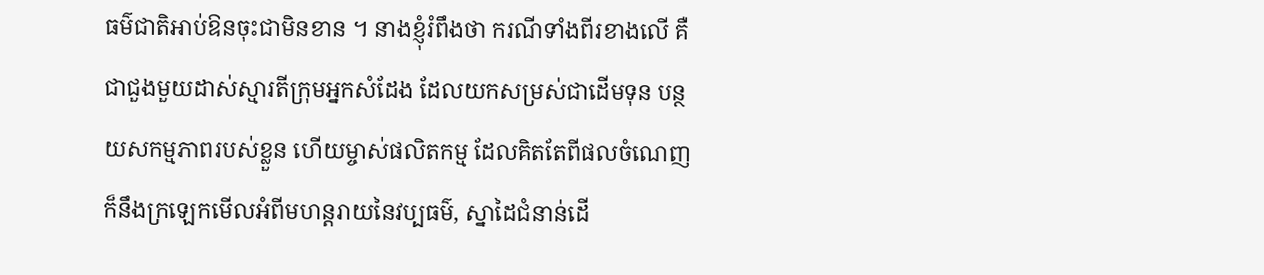ធម៌ជាតិអាប់ឱនចុះជាមិនខាន ។ នាងខ្ញុំរំពឹងថា ករណីទាំងពីរខាងលើ គឺជាជួងមួយដាស់ស្មារតីក្រុមអ្នកសំដែង ដែលយកសម្រស់ជាដើមទុន បន្ថយសកម្មភាពរបស់ខ្លួន ហើយម្ចាស់ផលិតកម្ម ដែលគិតតែពីផលចំណេញ ក៏នឹងក្រឡេកមើលអំពីមហន្តរាយនៃវប្បធម៌, ស្នាដៃជំនាន់ដើ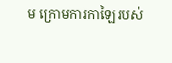ម ក្រោមការកាឡៃរបស់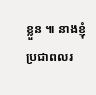ខ្លួន ៕ នាងខ្ញុំប្រជាពលរ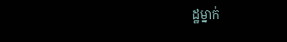ដ្ឋម្នាក់